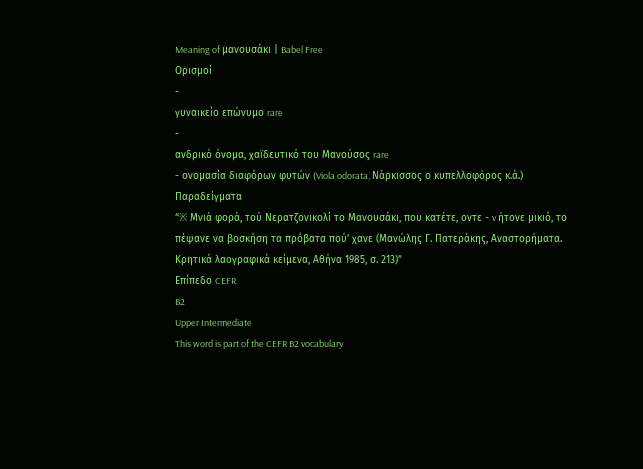Meaning of μανουσάκι | Babel Free
Ορισμοί
-
γυναικείο επώνυμο rare
-
ανδρικό όνομα, χαϊδευτικό του Μανούσος rare
- ονομασία διαφόρων φυτών (Viola odorata, Νάρκισσος ο κυπελλοφόρος κ.ά.)
Παραδείγματα
“※ Μνιά φορά, τού Νερατζονικολί το Μανουσάκι, που κατέτε, οντε - v ήτονε μικιό, το πέψανε να βοσκήση τα πρόβατα πού' χανε (Μανώλης Γ. Πατεράκης, Αναστορήματα. Κρητικά λαογραφικά κείμενα, Αθήνα 1985, σ. 213)”
Επίπεδο CEFR
B2
Upper Intermediate
This word is part of the CEFR B2 vocabulary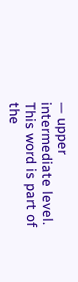— upper intermediate level.
This word is part of the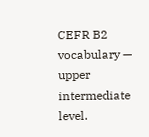CEFR B2 vocabulary — upper intermediate level.